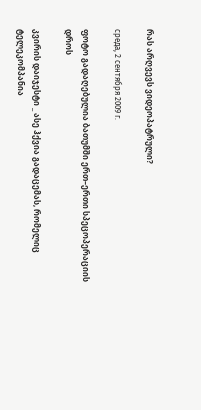რას არღვევს ვიდეოპატრული?

среда, 2 сентября 2009 г.

ფოტო გადაღებულია ბათუმში ერთ–ერთი სპეცოპერაციის დროს

კვირის დაიჯესტი _ ასე ჰქვია გადაცემას, რომელიც ტელეკომპანია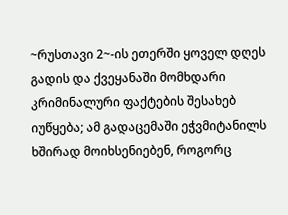~რუსთავი 2~-ის ეთერში ყოველ დღეს გადის და ქვეყანაში მომხდარი კრიმინალური ფაქტების შესახებ იუწყება; ამ გადაცემაში ეჭვმიტანილს ხშირად მოიხსენიებენ, როგორც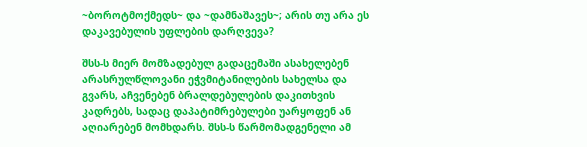~ბოროტმოქმედს~ და ~დამნაშავეს~; არის თუ არა ეს დაკავებულის უფლების დარღვევა?

შსს-ს მიერ მომზადებულ გადაცემაში ასახელებენ არასრულწლოვანი ეჭვმიტანილების სახელსა და გვარს, აჩვენებენ ბრალდებულების დაკითხვის კადრებს, სადაც დაპატიმრებულები უარყოფენ ან აღიარებენ მომხდარს. შსს-ს წარმომადგენელი ამ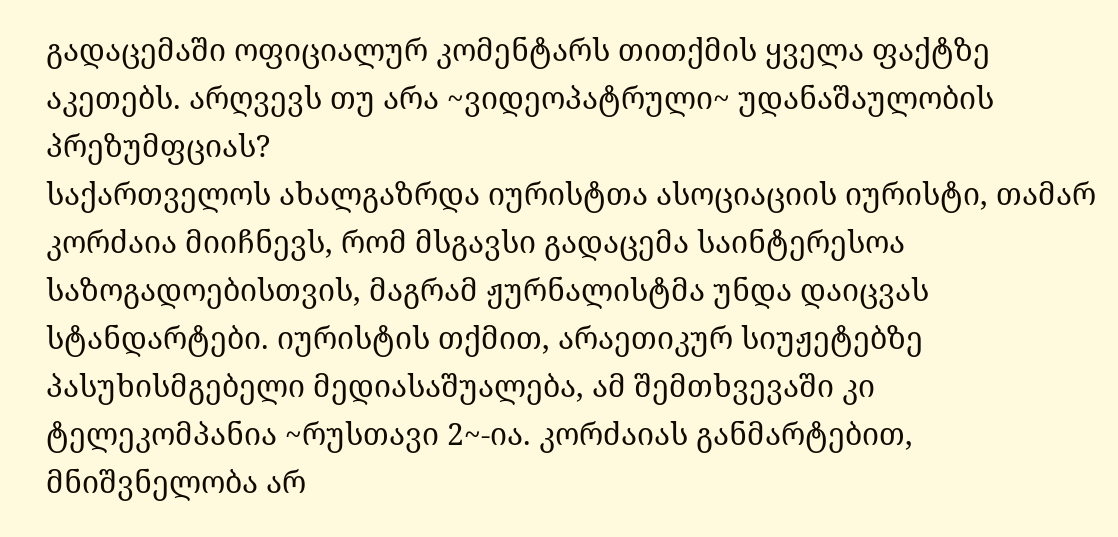გადაცემაში ოფიციალურ კომენტარს თითქმის ყველა ფაქტზე აკეთებს. არღვევს თუ არა ~ვიდეოპატრული~ უდანაშაულობის პრეზუმფციას?
საქართველოს ახალგაზრდა იურისტთა ასოციაციის იურისტი, თამარ კორძაია მიიჩნევს, რომ მსგავსი გადაცემა საინტერესოა საზოგადოებისთვის, მაგრამ ჟურნალისტმა უნდა დაიცვას სტანდარტები. იურისტის თქმით, არაეთიკურ სიუჟეტებზე პასუხისმგებელი მედიასაშუალება, ამ შემთხვევაში კი ტელეკომპანია ~რუსთავი 2~-ია. კორძაიას განმარტებით, მნიშვნელობა არ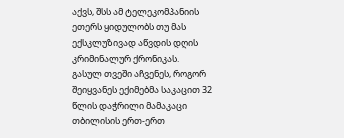აქვს, შსს ამ ტელეკომპანიის ეთერს ყიდულობს თუ მას ექსკლუზივად აწვდის დღის კრიმინალურ ქრონიკას.
გასულ თვეში აჩვენეს, როგორ შეიყვანეს ექიმებმა საკაცით 32 წლის დაჭრილი მამაკაცი თბილისის ერთ-ერთ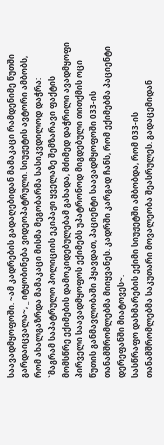საავადმყოფოში. ~ამ კადრების გადაღებიდან მამაკაცი რამდენიმე წუთში გარდაიცვალა~, _ იტყობინება ვიდეოპატრული. სიუჟეტის ავტორი ამბობს, რომ ახალგაზრდა მამაკაცი მისმა მეგობარმა სასიკვდილოდ დაჭრა: `მაგრამ საპატრულო პოლიციის ეკიპაჟი ყველაზე შემზარავი ფაქტის მომსწრე ექიმების დამოკიდებულებამ გახადა, მძიმედ დაჭრილი ავადმყოფი პირველი საავადმყოფოს ექიმებს უპატრონოდ მიგდებული თითქმის ოცი წუთის განმავლობაში ჰყავდათ, პაციენტი საავადმყოფოში 033-ის თანამშრომლებმა მიიყვანეს. კადრში კარგად ჩანს, რომ ექიმებმა პაციენტი დერეფანში მიატოვეს~.
სასწრაფო დახმარების ექიმი სიუჟეტში ამბობდა, რომ 033-ის თანამშრომლებმა საკუთარი მოვალეობა შეასრულეს. გადაცემიდან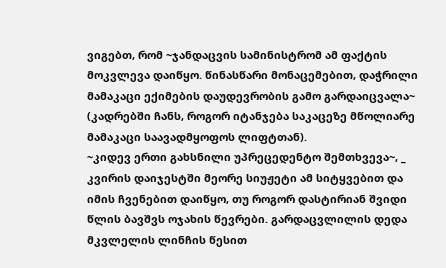ვიგებთ, რომ ~ჯანდაცვის სამინისტრომ ამ ფაქტის მოკვლევა დაიწყო. წინასწარი მონაცემებით, დაჭრილი მამაკაცი ექიმების დაუდევრობის გამო გარდაიცვალა~ (კადრებში ჩანს, როგორ იტანჯება საკაცეზე მწოლიარე მამაკაცი საავადმყოფოს ლიფტთან).
~კიდევ ერთი გახსნილი უპრეცედენტო შემთხვევა~, _ კვირის დაიჯესტში მეორე სიუჟეტი ამ სიტყვებით და იმის ჩვენებით დაიწყო, თუ როგორ დასტირიან შვიდი წლის ბავშვს ოჯახის წევრები. გარდაცვლილის დედა მკვლელის ლინჩის წესით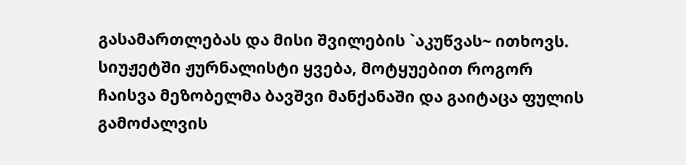გასამართლებას და მისი შვილების `აკუწვას~ ითხოვს. სიუჟეტში ჟურნალისტი ყვება, მოტყუებით როგორ ჩაისვა მეზობელმა ბავშვი მანქანაში და გაიტაცა ფულის გამოძალვის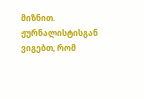მიზნით. ჟურნალისტისგან ვიგებთ, რომ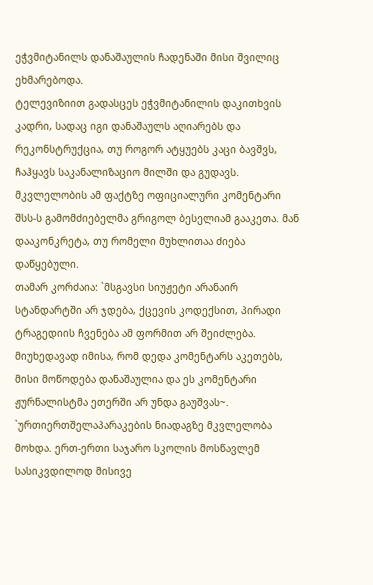ეჭვმიტანილს დანაშაულის ჩადენაში მისი შვილიც ეხმარებოდა.
ტელევიზიით გადასცეს ეჭვმიტანილის დაკითხვის კადრი, სადაც იგი დანაშაულს აღიარებს და რეკონსტრუქცია, თუ როგორ ატყუებს კაცი ბავშვს, ჩაჰყავს საკანალიზაციო მილში და გუდავს. მკვლელობის ამ ფაქტზე ოფიციალური კომენტარი შსს-ს გამომძიებელმა გრიგოლ ბესელიამ გააკეთა. მან დააკონკრეტა, თუ რომელი მუხლითაა ძიება დაწყებული.
თამარ კორძაია: `მსგავსი სიუჟეტი არანაირ სტანდარტში არ ჯდება, ქცევის კოდექსით, პირადი ტრაგედიის ჩვენება ამ ფორმით არ შეიძლება. მიუხედავად იმისა, რომ დედა კომენტარს აკეთებს, მისი მოწოდება დანაშაულია და ეს კომენტარი ჟურნალისტმა ეთერში არ უნდა გაუშვას~.
`ურთიერთშელაპარაკების ნიადაგზე მკვლელობა მოხდა. ერთ-ერთი საჯარო სკოლის მოსწავლემ სასიკვდილოდ მისივე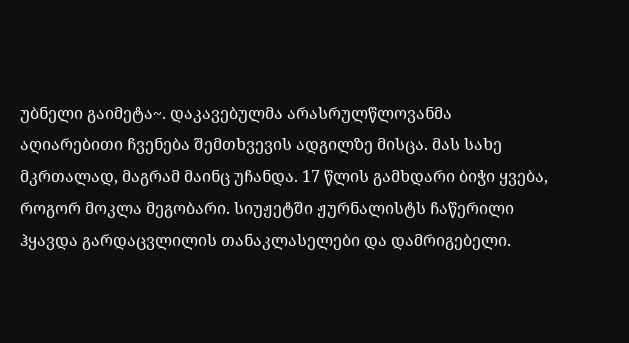უბნელი გაიმეტა~. დაკავებულმა არასრულწლოვანმა აღიარებითი ჩვენება შემთხვევის ადგილზე მისცა. მას სახე მკრთალად, მაგრამ მაინც უჩანდა. 17 წლის გამხდარი ბიჭი ყვება, როგორ მოკლა მეგობარი. სიუჟეტში ჟურნალისტს ჩაწერილი ჰყავდა გარდაცვლილის თანაკლასელები და დამრიგებელი.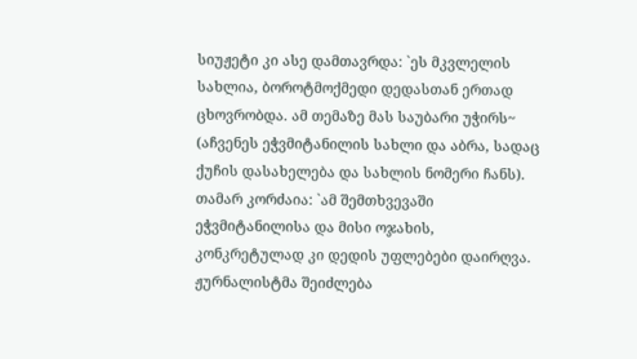სიუჟეტი კი ასე დამთავრდა: `ეს მკვლელის სახლია, ბოროტმოქმედი დედასთან ერთად ცხოვრობდა. ამ თემაზე მას საუბარი უჭირს~ (აჩვენეს ეჭვმიტანილის სახლი და აბრა, სადაც ქუჩის დასახელება და სახლის ნომერი ჩანს).
თამარ კორძაია: `ამ შემთხვევაში ეჭვმიტანილისა და მისი ოჯახის, კონკრეტულად კი დედის უფლებები დაირღვა. ჟურნალისტმა შეიძლება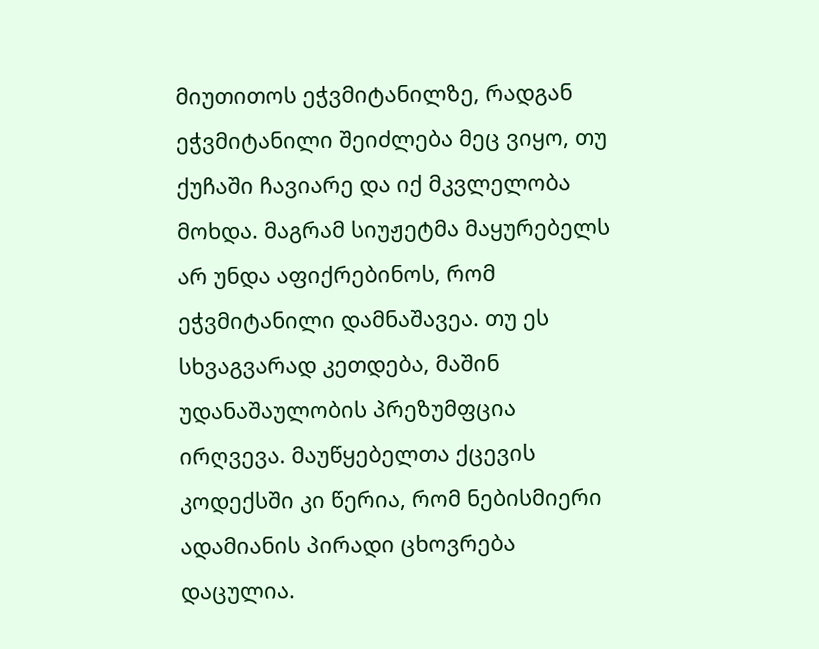მიუთითოს ეჭვმიტანილზე, რადგან ეჭვმიტანილი შეიძლება მეც ვიყო, თუ ქუჩაში ჩავიარე და იქ მკვლელობა მოხდა. მაგრამ სიუჟეტმა მაყურებელს არ უნდა აფიქრებინოს, რომ ეჭვმიტანილი დამნაშავეა. თუ ეს სხვაგვარად კეთდება, მაშინ უდანაშაულობის პრეზუმფცია ირღვევა. მაუწყებელთა ქცევის კოდექსში კი წერია, რომ ნებისმიერი ადამიანის პირადი ცხოვრება დაცულია.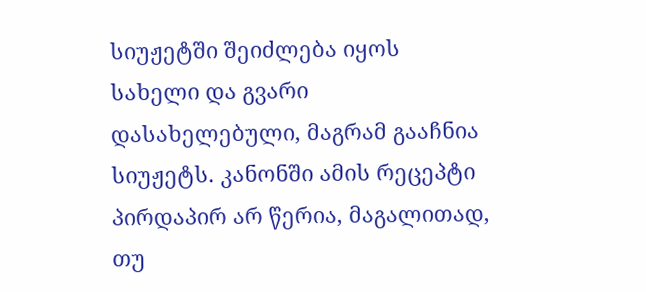სიუჟეტში შეიძლება იყოს სახელი და გვარი დასახელებული, მაგრამ გააჩნია სიუჟეტს. კანონში ამის რეცეპტი პირდაპირ არ წერია, მაგალითად, თუ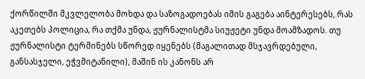ქორწილში მკვლელობა მოხდა და საზოგადოებას იმის გაგება აინტერესებს, რას აკეთებს პოლიცია, რა თქმა უნდა, ჟურნალისტმა სიუჟეტი უნდა მოამზადოს. თუ ჟურნალისტი ტერმინებს სწორედ იყენებს (მაგალითად მსჯავრდებული, განსასჯელი, ეჭვმიტანილი), მაშინ ის კანონს არ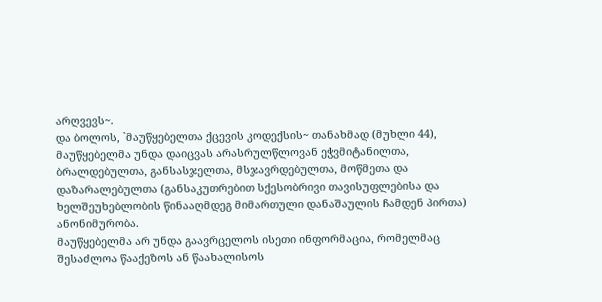არღვევს~.
და ბოლოს, `მაუწყებელთა ქცევის კოდექსის~ თანახმად (მუხლი 44), მაუწყებელმა უნდა დაიცვას არასრულწლოვან ეჭვმიტანილთა, ბრალდებულთა, განსასჯელთა, მსჯავრდებულთა, მოწმეთა და დაზარალებულთა (განსაკუთრებით სქესობრივი თავისუფლებისა და ხელშეუხებლობის წინააღმდეგ მიმართული დანაშაულის ჩამდენ პირთა) ანონიმურობა.
მაუწყებელმა არ უნდა გაავრცელოს ისეთი ინფორმაცია, რომელმაც შესაძლოა წააქეზოს ან წაახალისოს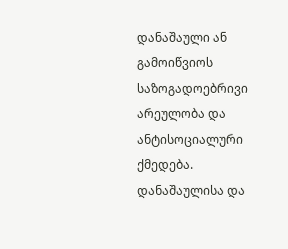დანაშაული ან გამოიწვიოს საზოგადოებრივი არეულობა და ანტისოციალური ქმედება. დანაშაულისა და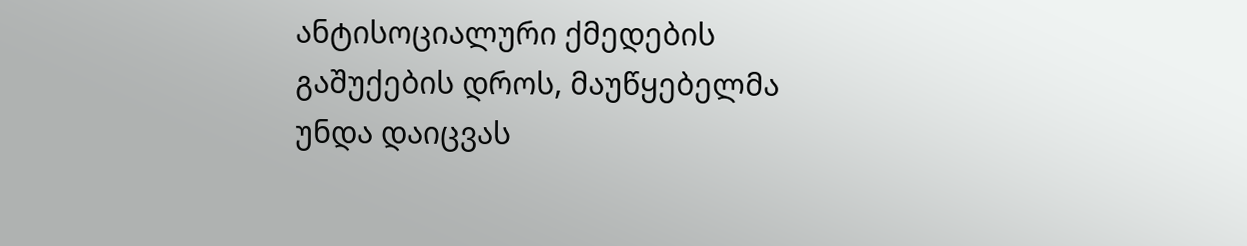ანტისოციალური ქმედების გაშუქების დროს, მაუწყებელმა უნდა დაიცვას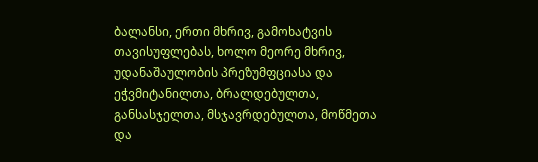ბალანსი, ერთი მხრივ, გამოხატვის თავისუფლებას, ხოლო მეორე მხრივ, უდანაშაულობის პრეზუმფციასა და ეჭვმიტანილთა, ბრალდებულთა, განსასჯელთა, მსჯავრდებულთა, მოწმეთა და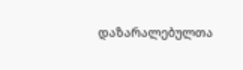დაზარალებულთა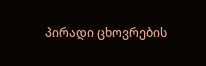პირადი ცხოვრების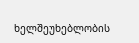ხელშეუხებლობის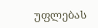უფლებას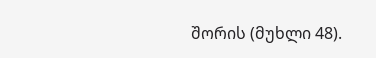შორის (მუხლი 48).